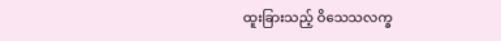ထူးခြားသည့် ဝိသေသလက္ခ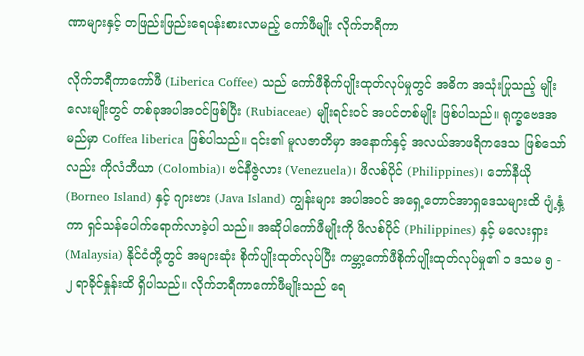ဏာများနှင့် တဖြည်းဖြည်းရေပန်းစားလာမည့် ကော်ဖီမျိုး လိုက်ဘရီကာ

လိုက်ဘရီကာကော်ဖီ (Liberica Coffee) သည် ကော်ဖီစိုက်ပျိုးထုတ်လုပ်မှုတွင် အဓိက အသုံးပြုသည့် မျိုးလေးမျိုးတွင် တစ်ခုအပါအဝင်ဖြစ်ပြီး (Rubiaceae) မျိုးရင်းဝင် အပင်တစ်မျိုး ဖြစ်ပါသည်။ ရုက္ခဗေဒအမည်မှာ Coffea liberica ဖြစ်ပါသည်။ ၎င်း၏ မူလဇာတိမှာ အနောက်နှင့် အလယ်အာဖရိကဒေသ ဖြစ်သော်လည်း ကိုလံဘီယာ (Colombia)၊ ဗင်နီဇွဲလား (Venezuela)၊ ဖိလစ်ပိုင် (Philippines)၊ ဘော်နီယို (Borneo Island) နှင့် ဂျားဗား (Java Island) ကျွန်းများ အပါအဝင် အရှေ့တောင်အာရှဒေသများထိ ပျံ့နှံ့ကာ ရှင်သန်ပေါက်ရောက်လာခဲ့ပါ သည်။ အဆိုပါကော်ဖီမျိုးကို ဖိလစ်ပိုင် (Philippines) နှင့် မလေးရှား (Malaysia) နိုင်ငံတို့တွင် အများဆုံး စိုက်ပျိုးထုတ်လုပ်ပြီး ကမ္ဘာ့ကော်ဖီစိုက်ပျိုးထုတ်လုပ်မှု၏ ၁ ဒသမ ၅ - ၂ ရာခိုင်နှုန်းထိ ရှိပါသည်။ လိုက်ဘရီကာကော်ဖီမျိုးသည် ရေ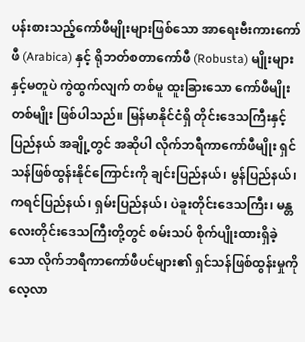ပန်းစားသည့်ကော်ဖီမျိုးများဖြစ်သော အာရေးဗီးကားကော်ဖီ (Arabica) နှင့် ရိုဘတ်စတာကော်ဖီ (Robusta) မျိုးများနှင့်မတူပဲ ကွဲထွက်လျက် တစ်မူ ထူးခြားသော ကော်ဖီမျိုးတစ်မျိုး ဖြစ်ပါသည်။ မြန်မာနိုင်ငံရှိ တိုင်းဒေသကြီးနှင့်ပြည်နယ် အချို့တွင် အဆိုပါ လိုက်ဘရီကာကော်ဖီမျိုး ရှင်သန်ဖြစ်ထွန်းနိုင်ကြောင်းကို ချင်းပြည်နယ်၊ မွန်ပြည်နယ်၊ ကရင်ပြည်နယ်၊ ရှမ်းပြည်နယ်၊ ပဲခူးတိုင်းဒေသကြီး၊ မန္တလေးတိုင်းဒေသကြီးတို့တွင် စမ်းသပ် စိုက်ပျိုးထားရှိခဲ့သော လိုက်ဘရီကာကော်ဖီပင်များ၏ ရှင်သန်ဖြစ်ထွန်းမှုကို လေ့လာ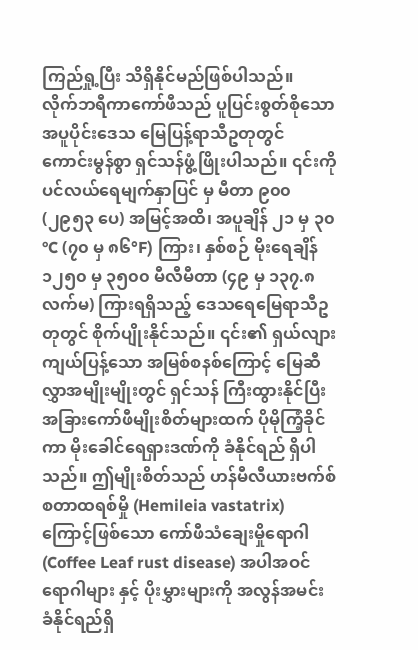ကြည်ရှု့ပြီး သိရှိနိုင်မည်ဖြစ်ပါသည်။
လိုက်ဘရီကာကော်ဖီသည် ပူပြင်းစွတ်စိုသော အပူပိုင်းဒေသ မြေပြန့်ရာသီဥတုတွင် ကောင်းမွန်စွာ ရှင်သန်ဖွံ့ဖြိုးပါသည်။ ၎င်းကို ပင်လယ်ရေမျက်နှာပြင် မှ မီတာ ၉၀၀ (၂၉၅၃ ပေ) အမြင့်အထိ၊ အပူချိန် ၂၁ မှ ၃၀°C (၇၀ မှ ၈၆°F) ကြား၊ နှစ်စဉ် မိုးရေချိန် ၁၂၅၀ မှ ၃၅၀၀ မီလီမီတာ (၄၉ မှ ၁၃၇.၈ လက်မ) ကြားရရှိသည့် ဒေသရေမြေရာသီဥတုတွင် စိုက်ပျိုးနိုင်သည်။ ၎င်း၏ ရှယ်လျားကျယ်ပြန့်သော အမြစ်စနစ်ကြောင့် မြေဆီလွှာအမျိုးမျိုးတွင် ရှင်သန် ကြီးထွားနိုင်ပြီး အခြားကော်ဖီမျိုးစိတ်များထက် ပိုမိုကြံ့ခိုင်ကာ မိုးခေါင်ရေရှားဒဏ်ကို ခံနိုင်ရည် ရှိပါသည်။ ဤမျိုးစိတ်သည် ဟန်မီလီယားဗက်စ်စတာထရစ်မှို (Hemileia vastatrix) ကြောင့်ဖြစ်သော ကော်ဖီသံချေးမှိုရောဂါ (Coffee Leaf rust disease) အပါအဝင် ရောဂါများ နှင့် ပိုးမွှားများကို အလွန်အမင်း ခံနိုင်ရည်ရှိ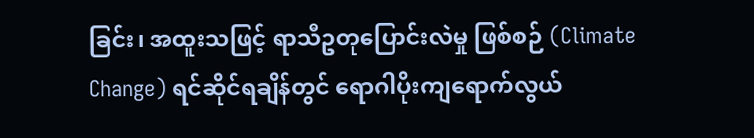ခြင်း၊ အထူးသဖြင့် ရာသီဥတုပြောင်းလဲမှု ဖြစ်စဉ် (Climate Change) ရင်ဆိုင်ရချိန်တွင် ရောဂါပိုးကျရောက်လွယ်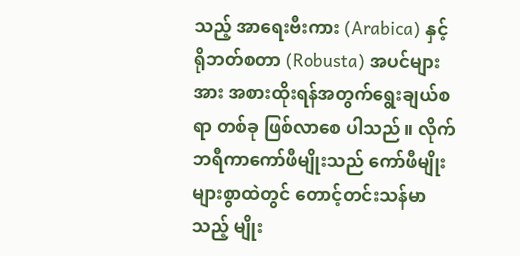သည့် အာရေးဗီးကား (Arabica) နှင့် ရိုဘတ်စတာ (Robusta) အပင်များအား အစားထိုးရန်အတွက်ရွေးချယ်စရာ တစ်ခု ဖြစ်လာစေ ပါသည်။ လိုက်ဘရီကာကော်ဖီမျိုးသည် ကော်ဖီမျိုးများစွာထဲတွင် တောင့်တင်းသန်မာသည့် မျိုး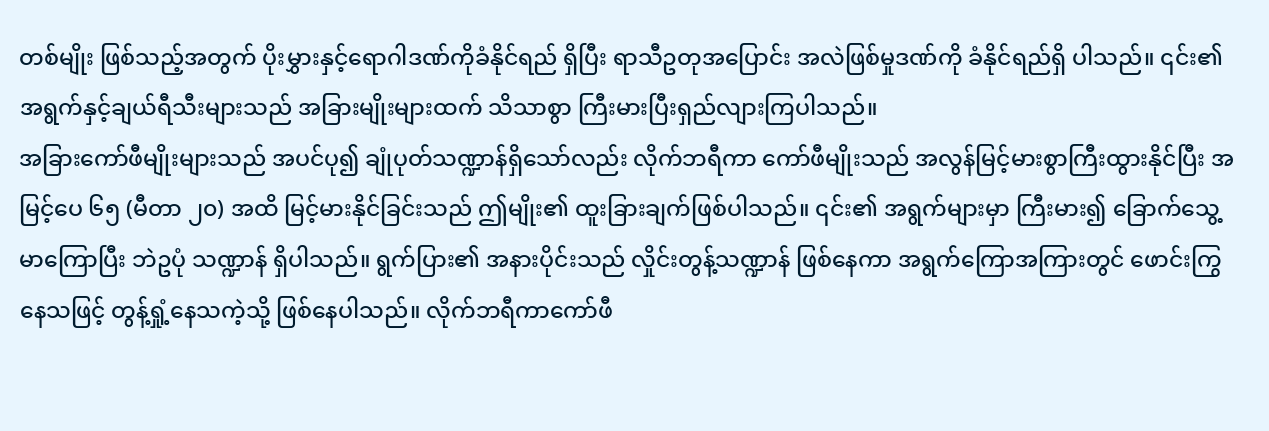တစ်မျိုး ဖြစ်သည့်အတွက် ပိုးမွှားနှင့်ရောဂါဒဏ်ကိုခံနိုင်ရည် ရှိပြီး ရာသီဥတုအပြောင်း အလဲဖြစ်မှုဒဏ်ကို ခံနိုင်ရည်ရှိ ပါသည်။ ၎င်း၏ အရွက်နှင့်ချယ်ရီသီးများသည် အခြားမျိုးများထက် သိသာစွာ ကြီးမားပြီးရှည်လျားကြပါသည်။
အခြားကော်ဖီမျိုးများသည် အပင်ပု၍ ချုံပုတ်သဏ္ဍာန်ရှိသော်လည်း လိုက်ဘရီကာ ကော်ဖီမျိုးသည် အလွန်မြင့်မားစွာကြီးထွားနိုင်ပြီး အမြင့်ပေ ၆၅ (မီတာ ၂၀) အထိ မြင့်မားနိုင်ခြင်းသည် ဤမျိုး၏ ထူးခြားချက်ဖြစ်ပါသည်။ ၎င်း၏ အရွက်များမှာ ကြီးမား၍ ခြောက်သွေ့မာကြောပြီး ဘဲဥပုံ သဏ္ဍာန် ရှိပါသည်။ ရွက်ပြား၏ အနားပိုင်းသည် လှိုင်းတွန့်သဏ္ဍာန် ဖြစ်နေကာ အရွက်ကြောအကြားတွင် ဖောင်းကြွနေသဖြင့် တွန့်ရှုံ့နေသကဲ့သို့ ဖြစ်နေပါသည်။ လိုက်ဘရီကာကော်ဖီ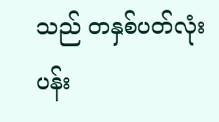သည် တနှစ်ပတ်လုံး ပန်း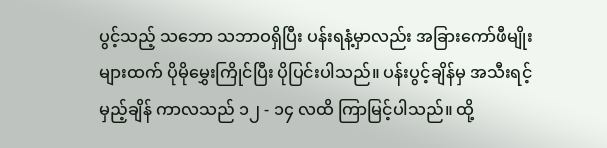ပွင့်သည့် သဘော သဘာဝရှိပြီး ပန်းရနံ့မှာလည်း အခြားကော်ဖီမျိုးများထက် ပိုမိုမွှေးကြိုင်ပြီး ပိုပြင်းပါသည်။ ပန်းပွင့်ချိန်မှ အသီးရင့်မှည့်ချိန် ကာလသည် ၁၂ - ၁၄ လထိ ကြာမြင့်ပါသည်။ ထို့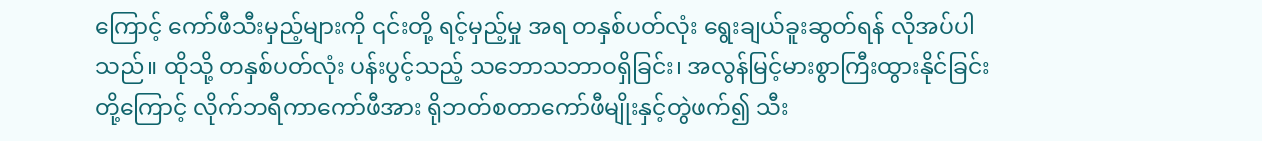ကြောင့် ကော်ဖီသီးမှည့်များကို ၎င်းတို့ ရင့်မှည့်မှု အရ တနှစ်ပတ်လုံး ရွေးချယ်ခူးဆွတ်ရန် လိုအပ်ပါသည်။ ထိုသို့ တနှစ်ပတ်လုံး ပန်းပွင့်သည့် သဘောသဘာဝရှိခြင်း၊ အလွန်မြင့်မားစွာကြီးထွားနိုင်ခြင်းတို့ကြောင့် လိုက်ဘရီကာကော်ဖီအား ရိုဘတ်စတာကော်ဖီမျိုးနှင့်တွဲဖက်၍ သီး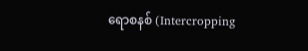ရောစနစ် (Intercropping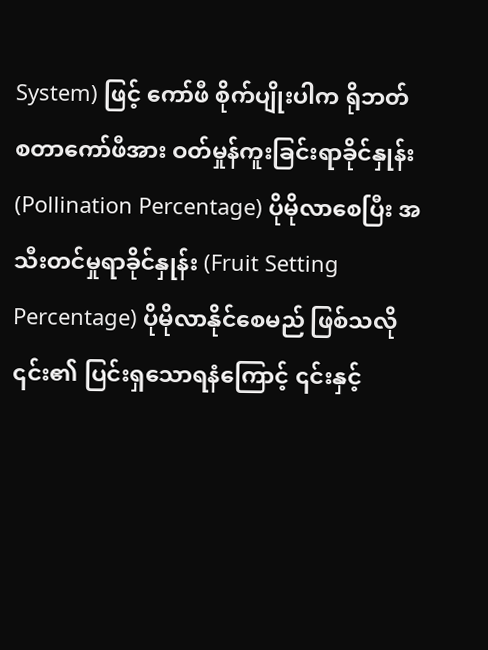System) ဖြင့် ကော်ဖီ စိုက်ပျိုးပါက ရိုဘတ်စတာကော်ဖီအား ဝတ်မှုန်ကူးခြင်းရာခိုင်နှုန်း (Pollination Percentage) ပိုမိုလာစေပြီး အသီးတင်မှုရာခိုင်နှုန်း (Fruit Setting Percentage) ပိုမိုလာနိုင်စေမည် ဖြစ်သလို ၎င်း၏ ပြင်းရှသောရနံကြောင့် ၎င်းနှင့်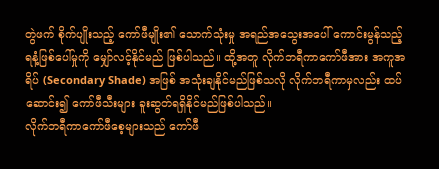တွဲဖက် စိုက်ပျိုးသည့် ကော်ဖီမျိုး၏ သောက်သုံးမှု အရည်အသွေးအပေါ် ကောင်းမွန်သည့် ရနံ့ဖြစ်ပေါ်မှုကို မျှော်လင့်နိုင်မည် ဖြစ်ပါသည်။ ထို့အတူ လိုက်ဘရီကာကော်ဖီအား အကူအရိပ် (Secondary Shade) အဖြစ် အသုံးချနိုင်မည်ဖြစ်သလို လိုက်ဘရီကာမှလည်း ထပ်ဆောင်း၍ ကော်ဖီသီးများ ခူးဆွတ်ရရှိနိုင်မည်ဖြစ်ပါသည်။
လိုက်ဘရီကာကော်ဖီစေ့များသည် ကော်ဖီ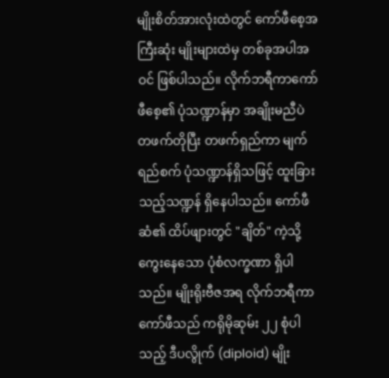မျိုးစိတ်အားလုံးထဲတွင် ကော်ဖီစေ့အကြီးဆုံး မျိုးများထဲမှ တစ်ခုအပါအဝင် ဖြစ်ပါသည်။ လိုက်ဘရီကာကော်ဖီစေ့၏ ပုံသဏ္ဍာန်မှာ အချိုးမညီပဲ တဖက်တိုပြီး တဖက်ရှည်ကာ မျက်ရည်စက် ပုံသဏ္ဍာန်ရှိသဖြင့် ထူးခြားသည့်သဏ္ဍန် ရှိနေပါသည်။ ကော်ဖီဆံ၏ ထိပ်ဖျားတွင် "ချိတ်" ကဲ့သို့ ကွေးနေသော ပုံစံလက္ခဏာ ရှိပါသည်။ မျိုးရိုးဗီဇအရ လိုက်ဘရီကာ ကော်ဖီသည် ကရိုမိုဆုမ်း ၂၂ စုံပါသည့် ဒီပလွိုက် (diploid) မျိုး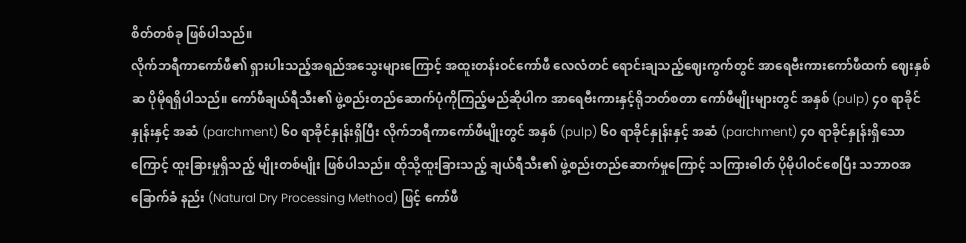စိတ်တစ်ခု ဖြစ်ပါသည်။
လိုက်ဘရီကာကော်ဖီ၏ ရှားပါးသည့်အရည်အသွေးများကြောင့် အထူးတန်းဝင်ကော်ဖီ လေလံတင် ရောင်းချသည့်ဈေးကွက်တွင် အာရေဗီးကားကော်ဖီထက် ဈေးနှစ်ဆ ပိုမိုရရှိပါသည်။ ကော်ဖီချယ်ရီသီး၏ ဖွဲ့စည်းတည်ဆောက်ပုံကိုကြည့်မည်ဆိုပါက အာရေဗီးကားနှင့်ရိုဘတ်စတာ ကော်ဖီမျိုးများတွင် အနှစ် (pulp) ၄၀ ရာခိုင်နှုန်းနှင့် အဆံ (parchment) ၆၀ ရာခိုင်နှုန်းရှိပြီး လိုက်ဘရီကာကော်ဖီမျိုးတွင် အနှစ် (pulp) ၆၀ ရာခိုင်နှုန်းနှင့် အဆံ (parchment) ၄၀ ရာခိုင်နှုန်းရှိသောကြောင့် ထူးခြားမှုရှိသည့် မျိုးတစ်မျိုး ဖြစ်ပါသည်။ ထိုသို့ထူးခြားသည့် ချယ်ရီသီး၏ ဖွဲ့စည်းတည်ဆောက်မှုကြောင့် သကြားဓါတ် ပိုမိုပါဝင်စေပြီး သဘာဝအခြောက်ခံ နည်း (Natural Dry Processing Method) ဖြင့် ကော်ဖီ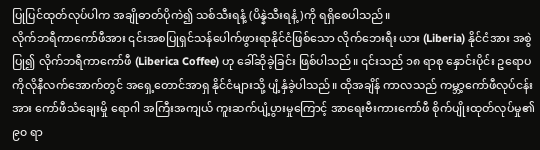ပြုပြင်ထုတ်လုပ်ပါက အချိုဓာတ်ပိုကဲ၍ သစ်သီးရနံ့ (ပိန္နဲသီးရနံ့)ကို ရရှိစေပါသည်။
လိုက်ဘရီကာကော်ဖီအား ၎င်းအစပြုရှင်သန်ပေါက်ဖွားရာနိုင်ငံဖြစ်သော လိုက်ဘေးရီး ယား (Liberia) နိုင်ငံအား အစွဲပြု၍ လိုက်ဘရီကာကော်ဖီ (Liberica Coffee) ဟု ခေါ်ဆိုခဲ့ခြင်း ဖြစ်ပါသည်။ ၎င်းသည် ၁၈ ရာစု နှောင်းပိုင်း ဥရောပကိုလိုနီလက်အောက်တွင် အရှေ့တောင်အာရှ နိုင်ငံများသို့ ပျံ့နှံခဲ့ပါသည်။ ထိုအချိန် ကာလသည် ကမ္ဘာ့ကော်ဖီလုပ်ငန်းအား ကော်ဖီသံချေးမှို ရောဂါ အကြီးအကျယ် ကူးဆက်ပျံ့ပွားမှုကြောင့် အာရေးဗီးကားကော်ဖီ စိုက်ပျိုးထုတ်လုပ်မှု၏ ၉၀ ရာ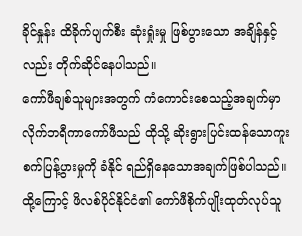ခိုင်နှုန်း ထိခိုက်ပျက်စီး ဆုံးရှုံးမှု ဖြစ်ပွားသော အချိန်နှင့်လည်း တိုက်ဆိုင်နေပါသည်။
ကော်ဖီချစ်သူများအတွက် ကံကောင်းစေသည့်အချက်မှာ လိုက်ဘရီကာကော်ဖီသည် ထိုသို့ ဆိုးရွားပြင်းထန်သောကူးစက်ပြန့်ပွားမှုကို ခံနိုင် ရည်ရှိနေသောအချက်ဖြစ်ပါသည်။ ထို့ကြောင့် ဖိလစ်ပိုင်နိုင်ငံ၏ ကော်ဖီစိုက်ပျိုးထုတ်လုပ်သူ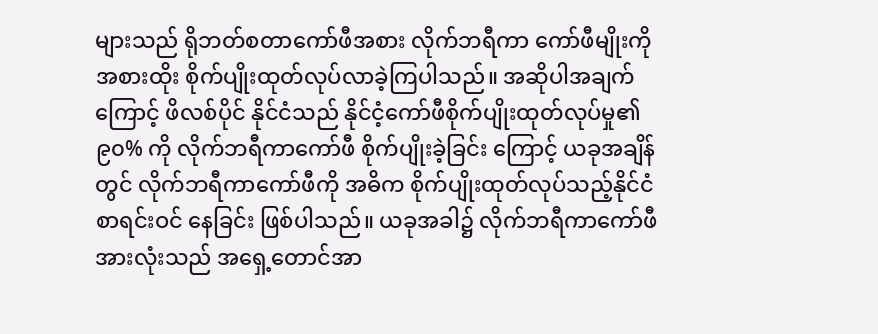များသည် ရိုဘတ်စတာကော်ဖီအစား လိုက်ဘရီကာ ကော်ဖီမျိုးကို အစားထိုး စိုက်ပျိုးထုတ်လုပ်လာခဲ့ကြပါသည်။ အဆိုပါအချက်ကြောင့် ဖိလစ်ပိုင် နိုင်ငံသည် နိုင်ငံ့ကော်ဖီစိုက်ပျိုးထုတ်လုပ်မှု၏ ၉၀% ကို လိုက်ဘရီကာကော်ဖီ စိုက်ပျိုးခဲ့ခြင်း ကြောင့် ယခုအချိန်တွင် လိုက်ဘရီကာကော်ဖီကို အဓိက စိုက်ပျိုးထုတ်လုပ်သည့်နိုင်ငံ စာရင်းဝင် နေခြင်း ဖြစ်ပါသည်။ ယခုအခါ၌ လိုက်ဘရီကာကော်ဖီ အားလုံးသည် အရှေ့တောင်အာ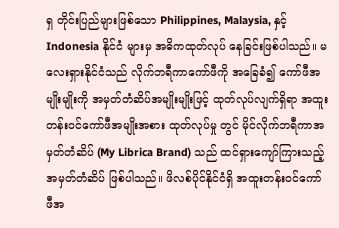ရှ တိုင်းပြည်များဖြစ်သော Philippines, Malaysia, နှင့် Indonesia နိုင်ငံ များမှ အဓိကထုတ်လုပ် နေခြင်းဖြစ်ပါသည်။ မလေးရှားနိုင်ငံသည် လိုက်ဘရီကာကော်ဖီကို အခြေခံ၍ ကော်ဖီအမျိုးမျိုးကို အမှတ်တံဆိပ်အမျိုးမျိုးဖြင့် ထုတ်လုပ်လျက်ရှိရာ အထူးတန်းဝင်ကော်ဖီအမျိုးအစား ထုတ်လုပ်မှု တွင် မိုင်လိုက်ဘရီကာအမှတ်တံဆိပ် (My Librica Brand) သည် ထင်ရှားကျော်ကြားသည့် အမှတ်တံဆိပ် ဖြစ်ပါသည်။ ဖိလစ်ပိုင်နိုင်ငံရှိ အထူးတန်းဝင်ကော်ဖီအ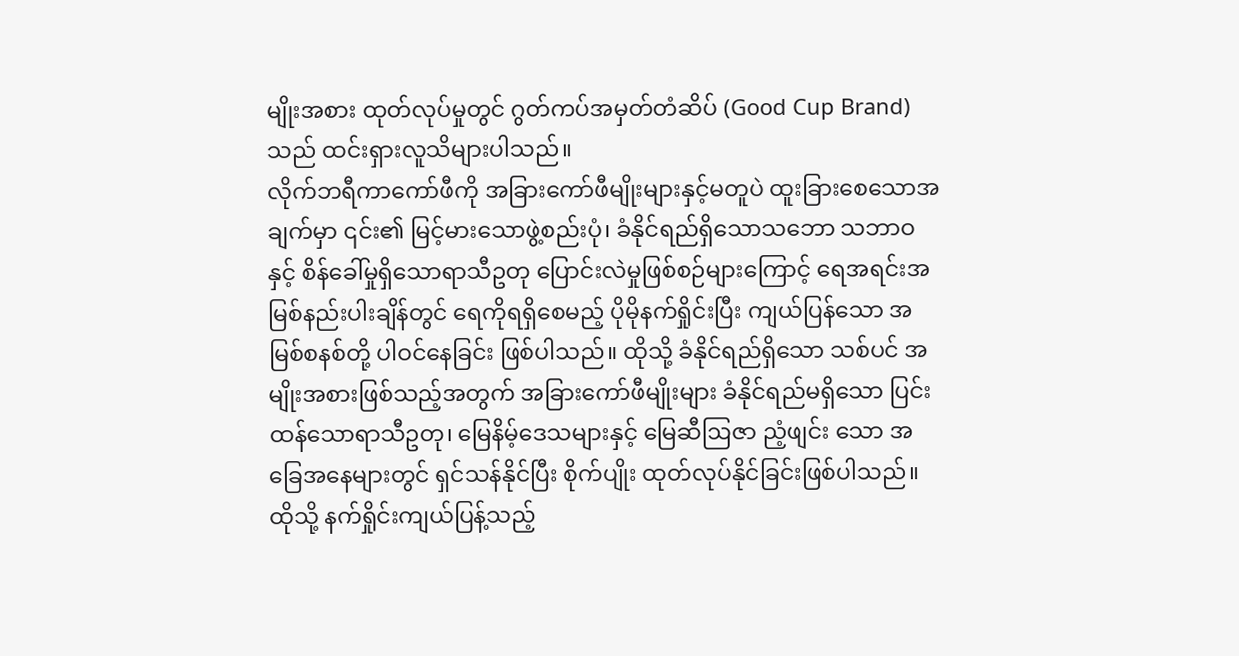မျိုးအစား ထုတ်လုပ်မှုတွင် ဂွတ်ကပ်အမှတ်တံဆိပ် (Good Cup Brand) သည် ထင်းရှားလူသိများပါသည်။
လိုက်ဘရီကာကော်ဖီကို အခြားကော်ဖီမျိုးများနှင့်မတူပဲ ထူးခြားစေသောအချက်မှာ ၎င်း၏ မြင့်မားသောဖွဲ့စည်းပုံ၊ ခံနိုင်ရည်ရှိသောသဘော သဘာဝနှင့် စိန်ခေါ်မှုရှိသောရာသီဥတု ပြောင်းလဲမှုဖြစ်စဉ်များကြောင့် ရေအရင်းအမြစ်နည်းပါးချိန်တွင် ရေကိုရရှိစေမည့် ပိုမိုနက်ရှိုင်းပြီး ကျယ်ပြန်သော အမြစ်စနစ်တို့ ပါဝင်နေခြင်း ဖြစ်ပါသည်။ ထိုသို့ ခံနိုင်ရည်ရှိသော သစ်ပင် အမျိုးအစားဖြစ်သည့်အတွက် အခြားကော်ဖီမျိုးများ ခံနိုင်ရည်မရှိသော ပြင်းထန်သောရာသီဥတု၊ မြေနိမ့်ဒေသများနှင့် မြေဆီဩဇာ ညံ့ဖျင်း သော အခြေအနေများတွင် ရှင်သန်နိုင်ပြီး စိုက်ပျိုး ထုတ်လုပ်နိုင်ခြင်းဖြစ်ပါသည်။ ထိုသို့ နက်ရှိုင်းကျယ်ပြန့်သည့်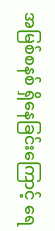အမြစ်စနစ် ရှိနေခြင်းကြောင့် ရေ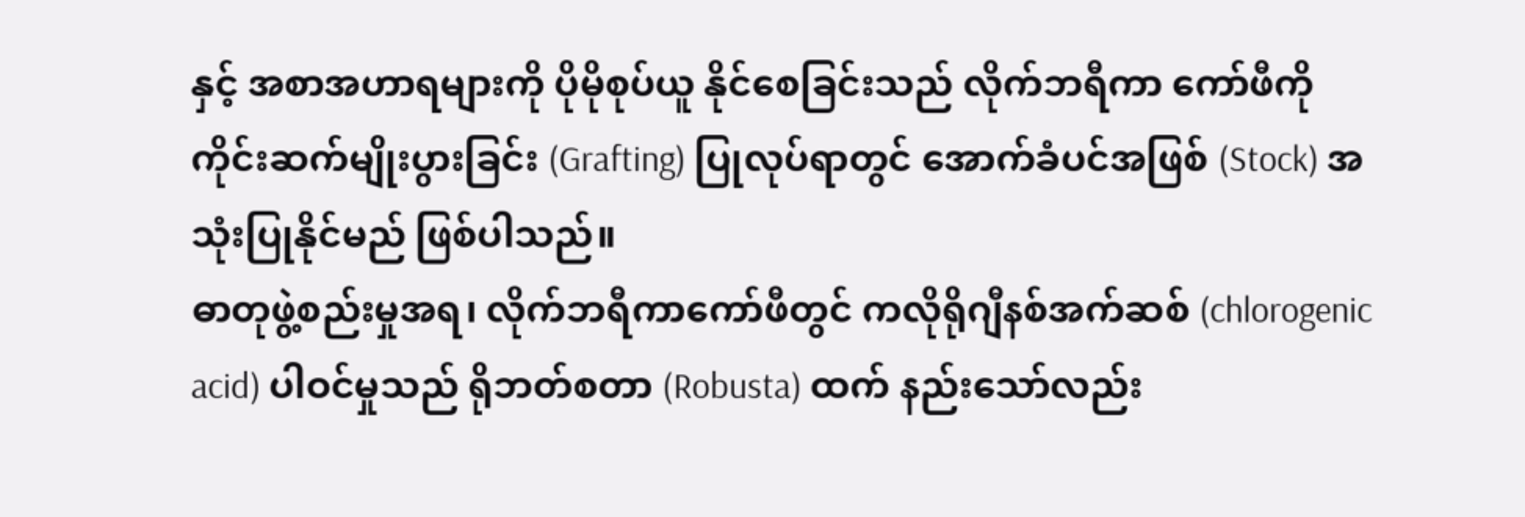နှင့် အစာအဟာရများကို ပိုမိုစုပ်ယူ နိုင်စေခြင်းသည် လိုက်ဘရီကာ ကော်ဖီကို ကိုင်းဆက်မျိုးပွားခြင်း (Grafting) ပြုလုပ်ရာတွင် အောက်ခံပင်အဖြစ် (Stock) အသုံးပြုနိုင်မည် ဖြစ်ပါသည်။
ဓာတုဖွဲ့စည်းမှုအရ၊ လိုက်ဘရီကာကော်ဖီတွင် ကလိုရိုဂျီနစ်အက်ဆစ် (chlorogenic acid) ပါဝင်မှုသည် ရိုဘတ်စတာ (Robusta) ထက် နည်းသော်လည်း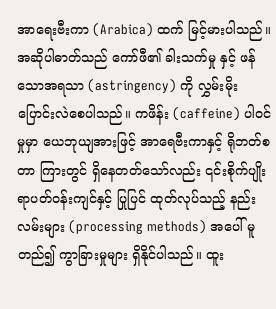အာရေးဗီးကာ (Arabica) ထက် မြင့်မားပါသည်။ အဆိုပါဓာတ်သည် ကော်ဖီ၏ ခါးသက်မှု နှင့် ဖန်သောအရသာ (astringency) ကို လွှမ်းမိုး ပြောင်းလဲစေပါသည်။ ကဖိန်း (caffeine) ပါဝင်မှုမှာ ယေဘုယျအားဖြင့် အာရေဗီးကာနှင့် ရိုဘတ်စတာ ကြားတွင် ရှိနေတတ်သော်လည်း ၎င်းစိုက်ပျိုးရာပတ်ဝန်းကျင်နှင့် ပြုပြင် ထုတ်လုပ်သည့် နည်းလမ်းများ (processing methods) အပေါ် မူတည်၍ ကွာခြားမှုများ ရှိနိုင်ပါသည်။ ထူး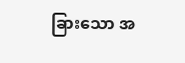ခြားသော အ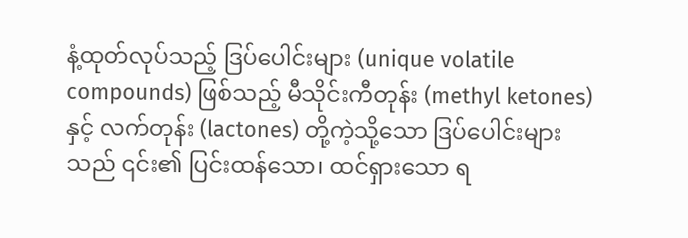နံ့ထုတ်လုပ်သည့် ဒြပ်ပေါင်းများ (unique volatile compounds) ဖြစ်သည့် မီသိုင်းကီတုန်း (methyl ketones) နှင့် လက်တုန်း (lactones) တို့ကဲ့သို့သော ဒြပ်ပေါင်းများသည် ၎င်း၏ ပြင်းထန်သော၊ ထင်ရှားသော ရ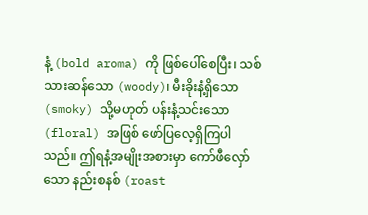နံ့ (bold aroma) ကို ဖြစ်ပေါ်စေပြီး၊ သစ်သားဆန်သော (woody)၊ မီးခိုးနံ့ရှိသော (smoky) သို့မဟုတ် ပန်းနံ့သင်းသော (floral) အဖြစ် ဖော်ပြလေ့ရှိကြပါသည်။ ဤရနံ့အမျိုးအစားမှာ ကော်ဖီလှော်သော နည်းစနစ် (roast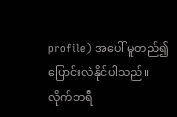profile) အပေါ် မူတည်၍ ပြောင်းလဲနိုင်ပါသည်။
လိုက်ဘရီ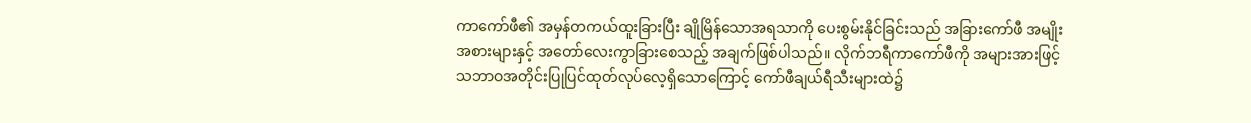ကာကော်ဖီ၏ အမှန်တကယ်ထူးခြားပြီး ချိုမြိန်သောအရသာကို ပေးစွမ်းနိုင်ခြင်းသည် အခြားကော်ဖီ အမျိုးအစားများနှင့် အတော်လေးကွာခြားစေသည့် အချက်ဖြစ်ပါသည်။ လိုက်ဘရီကာကော်ဖီကို အများအားဖြင့် သဘာဝအတိုင်းပြုပြင်ထုတ်လုပ်လေ့ရှိသောကြောင့် ကော်ဖီချယ်ရီသီးများထဲ၌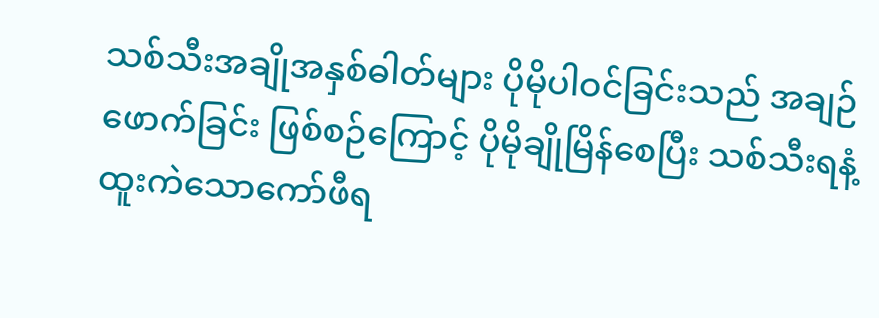သစ်သီးအချိုအနှစ်ဓါတ်များ ပိုမိုပါဝင်ခြင်းသည် အချဉ်ဖောက်ခြင်း ဖြစ်စဉ်ကြောင့် ပိုမိုချိုမြိန်စေပြီး သစ်သီးရနံ့ထူးကဲသောကော်ဖီရ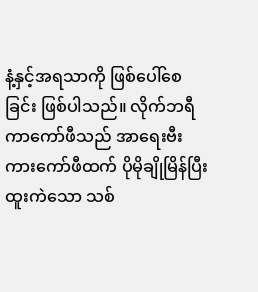နံ့နှင့်အရသာကို ဖြစ်ပေါ်စေခြင်း ဖြစ်ပါသည်။ လိုက်ဘရီကာကော်ဖီသည် အာရေးဗီးကားကော်ဖီထက် ပိုမိုချိုမြိန်ပြီး ထူးကဲသော သစ်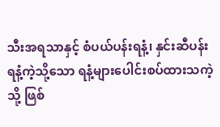သီးအရသာနှင့် စံပယ်ပန်းရနံ့၊ နှင်းဆီပန်းရနံ့ကဲ့သို့သော ရနံ့များပေါင်းစပ်ထားသကဲ့သို့ ဖြစ်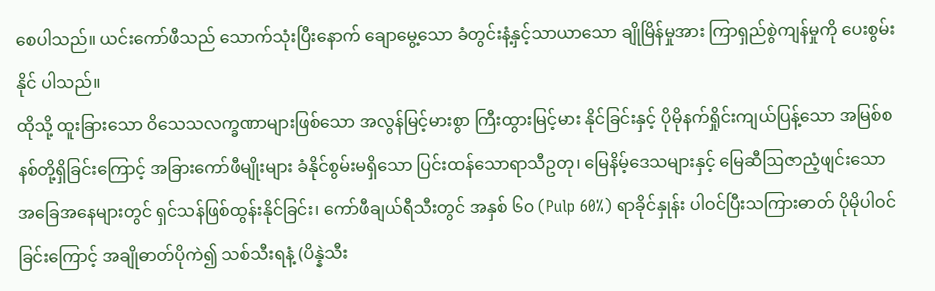စေပါသည်။ ယင်းကော်ဖီသည် သောက်သုံးပြီးနောက် ချောမွေ့သော ခံတွင်းနံ့နှင့်သာယာသော ချိုမြိန်မှုအား ကြာရှည်စွဲကျန်မှုကို ပေးစွမ်းနိုင် ပါသည်။
ထိုသို့ ထူးခြားသော ဝိသေသလက္ခဏာများဖြစ်သော အလွန်မြင့်မားစွာ ကြီးထွားမြင့်မား နိုင်ခြင်းနှင့် ပိုမိုနက်ရှိုင်းကျယ်ပြန့်သော အမြစ်စနစ်တို့ရှိခြင်းကြောင့် အခြားကော်ဖီမျိုးများ ခံနိုင်စွမ်းမရှိသော ပြင်းထန်သောရာသီဥတု၊ မြေနိမ့်ဒေသများနှင့် မြေဆီဩဇာညံ့ဖျင်းသော အခြေအနေများတွင် ရှင်သန်ဖြစ်ထွန်းနိုင်ခြင်း၊ ကော်ဖီချယ်ရီသီးတွင် အနှစ် ၆၀ (Pulp 60%) ရာခိုင်နှုန်း ပါဝင်ပြီးသကြားဓာတ် ပိုမိုပါဝင်ခြင်းကြောင့် အချိုဓာတ်ပိုကဲ၍ သစ်သီးရနံ့ (ပိန္နဲသီး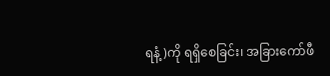ရနံ့)ကို ရရှိစေခြင်း၊ အခြားကော်ဖီ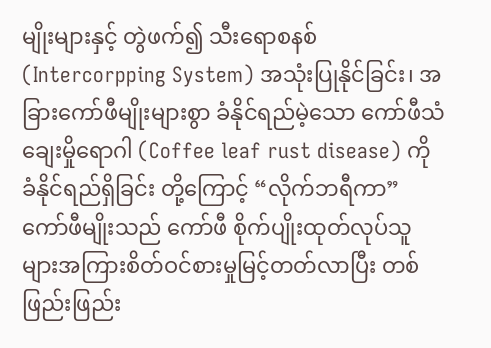မျိုးများနှင့် တွဲဖက်၍ သီးရောစနစ် (Intercorpping System) အသုံးပြုနိုင်ခြင်း၊ အခြားကော်ဖီမျိုးများစွာ ခံနိုင်ရည်မဲ့သော ကော်ဖီသံချေးမှိုရောဂါ (Coffee leaf rust disease) ကို ခံနိုင်ရည်ရှိခြင်း တို့ကြောင့် “လိုက်ဘရီကာ” ကော်ဖီမျိုးသည် ကော်ဖီ စိုက်ပျိုးထုတ်လုပ်သူများအကြားစိတ်ဝင်စားမှုမြင့်တတ်လာပြီး တစ်ဖြည်းဖြည်း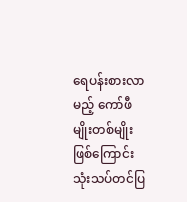ရေပန်းစားလာမည့် ကော်ဖီမျိုးတစ်မျိုးဖြစ်ကြောင်း သုံးသပ်တင်ပြ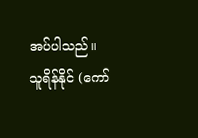အပ်ပါသည်။
သူရိန်နိုင် (ကော်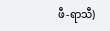ဖီ-ရာသီ)